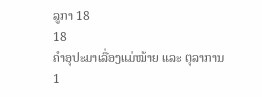ລູກາ 18
18
ຄຳອຸປະມາເລື່ອງແມ່ໝ້າຍ ແລະ ຕຸລາການ
1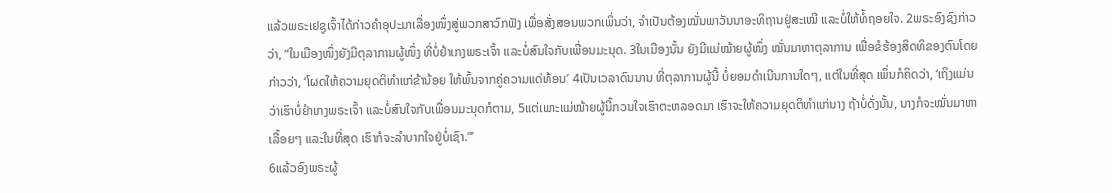ແລ້ວພຣະເຢຊູເຈົ້າໄດ້ກ່າວຄຳອຸປະມາເລື່ອງໜຶ່ງສູ່ພວກສາວົກຟັງ ເພື່ອສັ່ງສອນພວກເພິ່ນວ່າ, ຈຳເປັນຕ້ອງໝັ່ນພາວັນນາອະທິຖານຢູ່ສະເໝີ ແລະບໍ່ໃຫ້ທໍ້ຖອຍໃຈ. 2ພຣະອົງຊົງກ່າວວ່າ, “ໃນເມືອງໜຶ່ງຍັງມີຕຸລາການຜູ້ໜຶ່ງ ທີ່ບໍ່ຢຳເກງພຣະເຈົ້າ ແລະບໍ່ສົນໃຈກັບເພື່ອນມະນຸດ. 3ໃນເມືອງນັ້ນ ຍັງມີແມ່ໝ້າຍຜູ້ໜຶ່ງ ໝັ່ນມາຫາຕຸລາການ ເພື່ອຂໍຮ້ອງສິດທິຂອງຕົນໂດຍກ່າວວ່າ, ‘ໂຜດໃຫ້ຄວາມຍຸດຕິທຳແກ່ຂ້ານ້ອຍ ໃຫ້ພົ້ນຈາກຄູ່ຄວາມແດ່ທ້ອນ’ 4ເປັນເວລາດົນນານ ທີ່ຕຸລາການຜູ້ນີ້ ບໍ່ຍອມດຳເນີນການໃດໆ, ແຕ່ໃນທີ່ສຸດ ເພິ່ນກໍຄິດວ່າ, ‘ເຖິງແມ່ນວ່າເຮົາບໍ່ຢຳເກງພຣະເຈົ້າ ແລະບໍ່ສົນໃຈກັບເພື່ອນມະນຸດກໍຕາມ, 5ແຕ່ເພາະແມ່ໝ້າຍຜູ້ນີ້ກວນໃຈເຮົາຕະຫລອດມາ ເຮົາຈະໃຫ້ຄວາມຍຸດຕິທຳແກ່ນາງ ຖ້າບໍ່ດັ່ງນັ້ນ, ນາງກໍຈະໝັ່ນມາຫາເລື້ອຍໆ ແລະໃນທີ່ສຸດ ເຮົາກໍຈະລຳບາກໃຈຢູ່ບໍ່ເຊົາ.”’
6ແລ້ວອົງພຣະຜູ້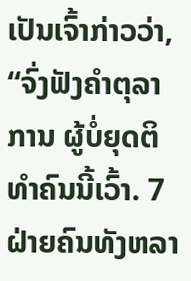ເປັນເຈົ້າກ່າວວ່າ, “ຈົ່ງຟັງຄຳຕຸລາການ ຜູ້ບໍ່ຍຸດຕິທຳຄົນນີ້ເວົ້າ. 7ຝ່າຍຄົນທັງຫລາ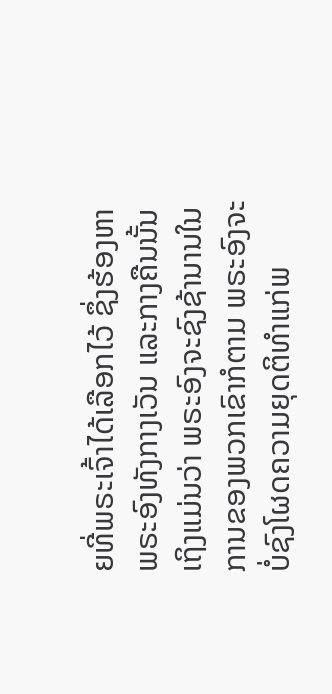ຍທີ່ພຣະເຈົ້າໄດ້ເລືອກໄວ້ ຊຶ່ງຮ້ອງຫາພຣະອົງທັງກາງເວັນ ແລະກາງຄືນນັ້ນ ເຖິງແມ່ນວ່າ ພຣະອົງຈະຊົງຊ້ານານໃນການຂອງພວກເຂົາກໍຕາມ ພຣະອົງຈະບໍ່ຊົງໂຜດຄວາມຍຸດຕິທຳແກ່ພ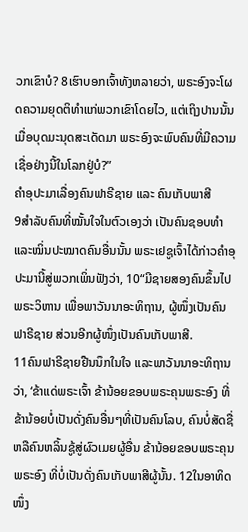ວກເຂົາບໍ? 8ເຮົາບອກເຈົ້າທັງຫລາຍວ່າ, ພຣະອົງຈະໂຜດຄວາມຍຸດຕິທຳແກ່ພວກເຂົາໂດຍໄວ, ແຕ່ເຖິງປານນັ້ນ ເມື່ອບຸດມະນຸດສະເດັດມາ ພຣະອົງຈະພົບຄົນທີ່ມີຄວາມເຊື່ອຢ່າງນີ້ໃນໂລກຢູ່ບໍ?”
ຄຳອຸປະມາເລື່ອງຄົນຟາຣີຊາຍ ແລະ ຄົນເກັບພາສີ
9ສຳລັບຄົນທີ່ໝັ້ນໃຈໃນຕົວເອງວ່າ ເປັນຄົນຊອບທຳ ແລະໝິ່ນປະໝາດຄົນອື່ນນັ້ນ ພຣະເຢຊູເຈົ້າໄດ້ກ່າວຄຳອຸປະມານີ້ສູ່ພວກເພິ່ນຟັງວ່າ, 10“ມີຊາຍສອງຄົນຂຶ້ນໄປພຣະວິຫານ ເພື່ອພາວັນນາອະທິຖານ, ຜູ້ໜຶ່ງເປັນຄົນຟາຣີຊາຍ ສ່ວນອີກຜູ້ໜຶ່ງເປັນຄົນເກັບພາສີ.
11ຄົນຟາຣີຊາຍຢືນນຶກໃນໃຈ ແລະພາວັນນາອະທິຖານ ວ່າ, ‘ຂ້າແດ່ພຣະເຈົ້າ ຂ້ານ້ອຍຂອບພຣະຄຸນພຣະອົງ ທີ່ຂ້ານ້ອຍບໍ່ເປັນດັ່ງຄົນອື່ນໆທີ່ເປັນຄົນໂລບ, ຄົນບໍ່ສັດຊື່ ຫລືຄົນຫລິ້ນຊູ້ສູ່ຜົວເມຍຜູ້ອື່ນ ຂ້ານ້ອຍຂອບພຣະຄຸນພຣະອົງ ທີ່ບໍ່ເປັນດັ່ງຄົນເກັບພາສີຜູ້ນັ້ນ. 12ໃນອາທິດໜຶ່ງ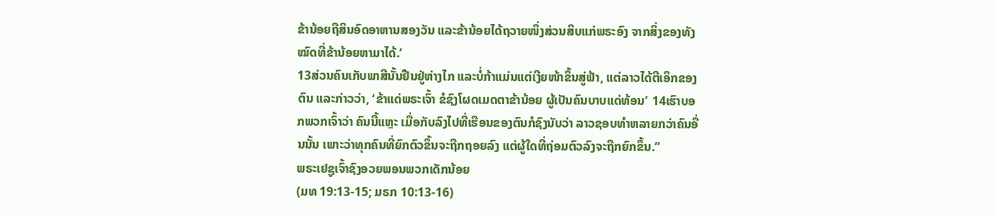ຂ້ານ້ອຍຖືສິນອົດອາຫານສອງວັນ ແລະຂ້ານ້ອຍໄດ້ຖວາຍໜຶ່ງສ່ວນສິບແກ່ພຣະອົງ ຈາກສິ່ງຂອງທັງໝົດທີ່ຂ້ານ້ອຍຫາມາໄດ້.’
13ສ່ວນຄົນເກັບພາສີນັ້ນຢືນຢູ່ຫ່າງໄກ ແລະບໍ່ກ້າແມ່ນແຕ່ເງີຍໜ້າຂຶ້ນສູ່ຟ້າ, ແຕ່ລາວໄດ້ຕີເອິກຂອງຕົນ ແລະກ່າວວ່າ, ‘ຂ້າແດ່ພຣະເຈົ້າ ຂໍຊົງໂຜດເມດຕາຂ້ານ້ອຍ ຜູ້ເປັນຄົນບາບແດ່ທ້ອນ’ 14ເຮົາບອກພວກເຈົ້າວ່າ ຄົນນີ້ແຫຼະ ເມື່ອກັບລົງໄປທີ່ເຮືອນຂອງຕົນກໍຊົງນັບວ່າ ລາວຊອບທຳຫລາຍກວ່າຄົນອື່ນນັ້ນ ເພາະວ່າທຸກຄົນທີ່ຍົກຕົວຂຶ້ນຈະຖືກຖອຍລົງ ແຕ່ຜູ້ໃດທີ່ຖ່ອມຕົວລົງຈະຖືກຍົກຂຶ້ນ.”
ພຣະເຢຊູເຈົ້າຊົງອວຍພອນພວກເດັກນ້ອຍ
(ມທ 19:13-15; ມຣກ 10:13-16)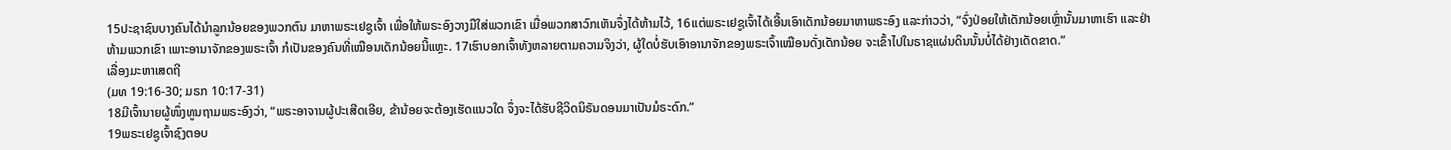15ປະຊາຊົນບາງຄົນໄດ້ນຳລູກນ້ອຍຂອງພວກຕົນ ມາຫາພຣະເຢຊູເຈົ້າ ເພື່ອໃຫ້ພຣະອົງວາງມືໃສ່ພວກເຂົາ ເມື່ອພວກສາວົກເຫັນຈຶ່ງໄດ້ຫ້າມໄວ້, 16ແຕ່ພຣະເຢຊູເຈົ້າໄດ້ເອີ້ນເອົາເດັກນ້ອຍມາຫາພຣະອົງ ແລະກ່າວວ່າ, “ຈົ່ງປ່ອຍໃຫ້ເດັກນ້ອຍເຫຼົ່ານັ້ນມາຫາເຮົາ ແລະຢ່າຫ້າມພວກເຂົາ ເພາະອານາຈັກຂອງພຣະເຈົ້າ ກໍເປັນຂອງຄົນທີ່ເໝືອນເດັກນ້ອຍນີ້ແຫຼະ. 17ເຮົາບອກເຈົ້າທັງຫລາຍຕາມຄວາມຈິງວ່າ, ຜູ້ໃດບໍ່ຮັບເອົາອານາຈັກຂອງພຣະເຈົ້າເໝືອນດັ່ງເດັກນ້ອຍ ຈະເຂົ້າໄປໃນຣາຊແຜ່ນດິນນັ້ນບໍ່ໄດ້ຢ່າງເດັດຂາດ.”
ເລື່ອງມະຫາເສດຖີ
(ມທ 19:16-30; ມຣກ 10:17-31)
18ມີເຈົ້ານາຍຜູ້ໜຶ່ງທູນຖາມພຣະອົງວ່າ, “ພຣະອາຈານຜູ້ປະເສີດເອີຍ, ຂ້ານ້ອຍຈະຕ້ອງເຮັດແນວໃດ ຈຶ່ງຈະໄດ້ຮັບຊີວິດນິຣັນດອນມາເປັນມໍຣະດົກ.”
19ພຣະເຢຊູເຈົ້າຊົງຕອບ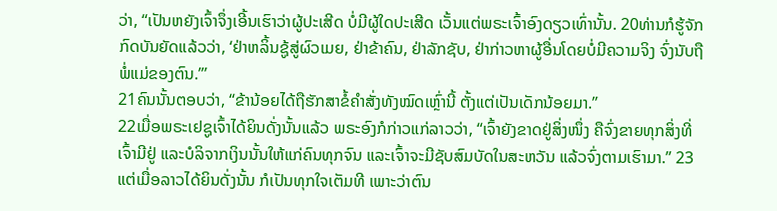ວ່າ, “ເປັນຫຍັງເຈົ້າຈຶ່ງເອີ້ນເຮົາວ່າຜູ້ປະເສີດ ບໍ່ມີຜູ້ໃດປະເສີດ ເວັ້ນແຕ່ພຣະເຈົ້າອົງດຽວເທົ່ານັ້ນ. 20ທ່ານກໍຮູ້ຈັກກົດບັນຍັດແລ້ວວ່າ, ‘ຢ່າຫລິ້ນຊູ້ສູ່ຜົວເມຍ, ຢ່າຂ້າຄົນ, ຢ່າລັກຊັບ, ຢ່າກ່າວຫາຜູ້ອື່ນໂດຍບໍ່ມີຄວາມຈິງ ຈົ່ງນັບຖືພໍ່ແມ່ຂອງຕົນ.”’
21ຄົນນັ້ນຕອບວ່າ, “ຂ້ານ້ອຍໄດ້ຖືຮັກສາຂໍ້ຄຳສັ່ງທັງໝົດເຫຼົ່ານີ້ ຕັ້ງແຕ່ເປັນເດັກນ້ອຍມາ.”
22ເມື່ອພຣະເຢຊູເຈົ້າໄດ້ຍິນດັ່ງນັ້ນແລ້ວ ພຣະອົງກໍກ່າວແກ່ລາວວ່າ, “ເຈົ້າຍັງຂາດຢູ່ສິ່ງໜຶ່ງ ຄືຈົ່ງຂາຍທຸກສິ່ງທີ່ເຈົ້າມີຢູ່ ແລະບໍລິຈາກເງິນນັ້ນໃຫ້ແກ່ຄົນທຸກຈົນ ແລະເຈົ້າຈະມີຊັບສົມບັດໃນສະຫວັນ ແລ້ວຈົ່ງຕາມເຮົາມາ.” 23ແຕ່ເມື່ອລາວໄດ້ຍິນດັ່ງນັ້ນ ກໍເປັນທຸກໃຈເຕັມທີ ເພາະວ່າຕົນ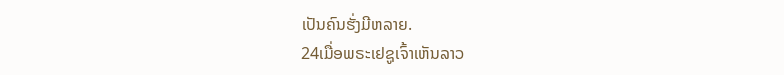ເປັນຄົນຮັ່ງມີຫລາຍ.
24ເມື່ອພຣະເຢຊູເຈົ້າເຫັນລາວ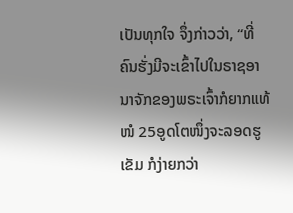ເປັນທຸກໃຈ ຈຶ່ງກ່າວວ່າ, “ທີ່ຄົນຮັ່ງມີຈະເຂົ້າໄປໃນຣາຊອານາຈັກຂອງພຣະເຈົ້າກໍຍາກແທ້ໜໍ 25ອູດໂຕໜຶ່ງຈະລອດຮູເຂັມ ກໍງ່າຍກວ່າ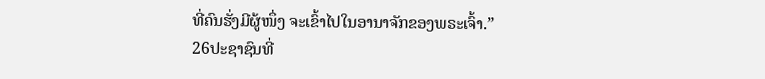ທີ່ຄົນຮັ່ງມີຜູ້ໜຶ່ງ ຈະເຂົ້າໄປໃນອານາຈັກຂອງພຣະເຈົ້າ.”
26ປະຊາຊົນທີ່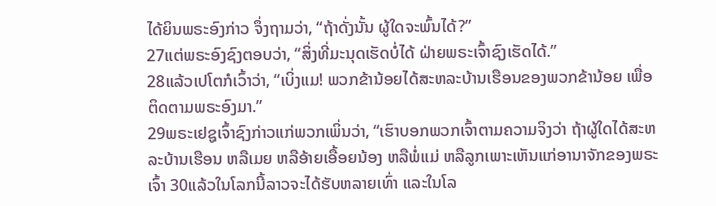ໄດ້ຍິນພຣະອົງກ່າວ ຈຶ່ງຖາມວ່າ, “ຖ້າດັ່ງນັ້ນ ຜູ້ໃດຈະພົ້ນໄດ້?”
27ແຕ່ພຣະອົງຊົງຕອບວ່າ, “ສິ່ງທີ່ມະນຸດເຮັດບໍ່ໄດ້ ຝ່າຍພຣະເຈົ້າຊົງເຮັດໄດ້.”
28ແລ້ວເປໂຕກໍເວົ້າວ່າ, “ເບິ່ງແມ! ພວກຂ້ານ້ອຍໄດ້ສະຫລະບ້ານເຮືອນຂອງພວກຂ້ານ້ອຍ ເພື່ອຕິດຕາມພຣະອົງມາ.”
29ພຣະເຢຊູເຈົ້າຊົງກ່າວແກ່ພວກເພິ່ນວ່າ, “ເຮົາບອກພວກເຈົ້າຕາມຄວາມຈິງວ່າ ຖ້າຜູ້ໃດໄດ້ສະຫລະບ້ານເຮືອນ ຫລືເມຍ ຫລືອ້າຍເອື້ອຍນ້ອງ ຫລືພໍ່ແມ່ ຫລືລູກເພາະເຫັນແກ່ອານາຈັກຂອງພຣະເຈົ້າ 30ແລ້ວໃນໂລກນີ້ລາວຈະໄດ້ຮັບຫລາຍເທົ່າ ແລະໃນໂລ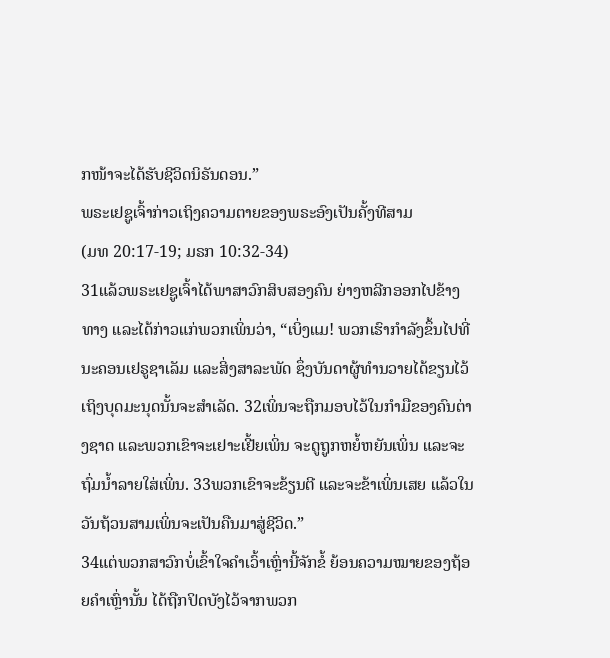ກໜ້າຈະໄດ້ຮັບຊີວິດນິຣັນດອນ.”
ພຣະເຢຊູເຈົ້າກ່າວເຖິງຄວາມຕາຍຂອງພຣະອົງເປັນຄັ້ງທີສາມ
(ມທ 20:17-19; ມຣກ 10:32-34)
31ແລ້ວພຣະເຢຊູເຈົ້າໄດ້ພາສາວົກສິບສອງຄົນ ຍ່າງຫລີກອອກໄປຂ້າງທາງ ແລະໄດ້ກ່າວແກ່ພວກເພິ່ນວ່າ, “ເບິ່ງແມ! ພວກເຮົາກຳລັງຂຶ້ນໄປທີ່ນະຄອນເຢຣູຊາເລັມ ແລະສິ່ງສາລະພັດ ຊຶ່ງບັນດາຜູ້ທຳນວາຍໄດ້ຂຽນໄວ້ ເຖິງບຸດມະນຸດນັ້ນຈະສຳເລັດ. 32ເພິ່ນຈະຖືກມອບໄວ້ໃນກຳມືຂອງຄົນຕ່າງຊາດ ແລະພວກເຂົາຈະເຢາະເຢີ້ຍເພິ່ນ ຈະດູຖູກຫຍໍ້ຫຍັນເພິ່ນ ແລະຈະຖົ່ມນໍ້າລາຍໃສ່ເພິ່ນ. 33ພວກເຂົາຈະຂ້ຽນຕີ ແລະຈະຂ້າເພິ່ນເສຍ ແລ້ວໃນວັນຖ້ວນສາມເພິ່ນຈະເປັນຄືນມາສູ່ຊີວິດ.”
34ແຕ່ພວກສາວົກບໍ່ເຂົ້າໃຈຄຳເວົ້າເຫຼົ່ານີ້ຈັກຂໍ້ ຍ້ອນຄວາມໝາຍຂອງຖ້ອຍຄຳເຫຼົ່ານັ້ນ ໄດ້ຖືກປິດບັງໄວ້ຈາກພວກ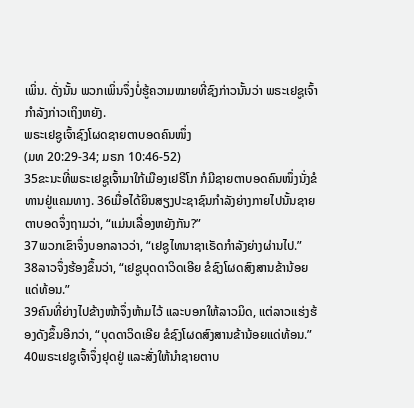ເພິ່ນ. ດັ່ງນັ້ນ ພວກເພິ່ນຈຶ່ງບໍ່ຮູ້ຄວາມໝາຍທີ່ຊົງກ່າວນັ້ນວ່າ ພຣະເຢຊູເຈົ້າກຳລັງກ່າວເຖິງຫຍັງ.
ພຣະເຢຊູເຈົ້າຊົງໂຜດຊາຍຕາບອດຄົນໜຶ່ງ
(ມທ 20:29-34; ມຣກ 10:46-52)
35ຂະນະທີ່ພຣະເຢຊູເຈົ້າມາໃກ້ເມືອງເຢຣີໂກ ກໍມີຊາຍຕາບອດຄົນໜຶ່ງນັ່ງຂໍທານຢູ່ແຄມທາງ. 36ເມື່ອໄດ້ຍິນສຽງປະຊາຊົນກຳລັງຍ່າງກາຍໄປນັ້ນຊາຍຕາບອດຈຶ່ງຖາມວ່າ, “ແມ່ນເລື່ອງຫຍັງກັນ?”
37ພວກເຂົາຈຶ່ງບອກລາວວ່າ, “ເຢຊູໄທນາຊາເຣັດກຳລັງຍ່າງຜ່ານໄປ.”
38ລາວຈຶ່ງຮ້ອງຂຶ້ນວ່າ, “ເຢຊູບຸດດາວິດເອີຍ ຂໍຊົງໂຜດສົງສານຂ້ານ້ອຍແດ່ທ້ອນ.”
39ຄົນທີ່ຍ່າງໄປຂ້າງໜ້າຈຶ່ງຫ້າມໄວ້ ແລະບອກໃຫ້ລາວມິດ, ແຕ່ລາວແຮ່ງຮ້ອງດັງຂຶ້ນອີກວ່າ, “ບຸດດາວິດເອີຍ ຂໍຊົງໂຜດສົງສານຂ້ານ້ອຍແດ່ທ້ອນ.”
40ພຣະເຢຊູເຈົ້າຈຶ່ງຢຸດຢູ່ ແລະສັ່ງໃຫ້ນຳຊາຍຕາບ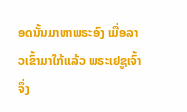ອດນັ້ນມາຫາພຣະອົງ ເມື່ອລາວເຂົ້າມາໃກ້ແລ້ວ ພຣະເຢຊູເຈົ້າຈຶ່ງ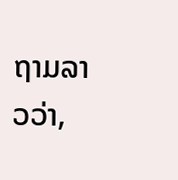ຖາມລາວວ່າ,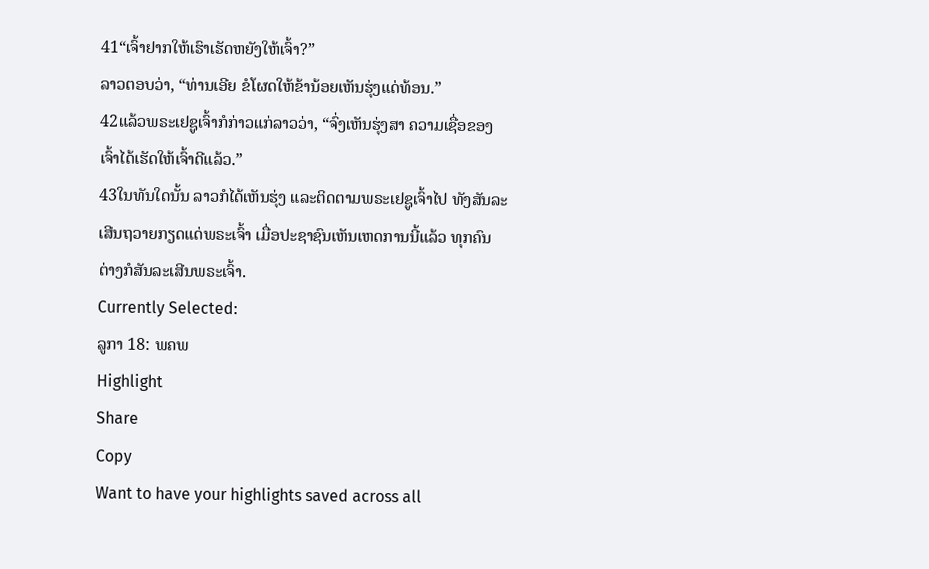41“ເຈົ້າຢາກໃຫ້ເຮົາເຮັດຫຍັງໃຫ້ເຈົ້າ?”
ລາວຕອບວ່າ, “ທ່ານເອີຍ ຂໍໂຜດໃຫ້ຂ້ານ້ອຍເຫັນຮຸ່ງແດ່ທ້ອນ.”
42ແລ້ວພຣະເຢຊູເຈົ້າກໍກ່າວແກ່ລາວວ່າ, “ຈົ່ງເຫັນຮຸ່ງສາ ຄວາມເຊື່ອຂອງເຈົ້າໄດ້ເຮັດໃຫ້ເຈົ້າດີແລ້ວ.”
43ໃນທັນໃດນັ້ນ ລາວກໍໄດ້ເຫັນຮຸ່ງ ແລະຕິດຕາມພຣະເຢຊູເຈົ້າໄປ ທັງສັນລະເສີນຖວາຍກຽດແດ່ພຣະເຈົ້າ ເມື່ອປະຊາຊົນເຫັນເຫດການນີ້ແລ້ວ ທຸກຄົນຕ່າງກໍສັນລະເສີນພຣະເຈົ້າ.
Currently Selected:
ລູກາ 18: ພຄພ
Highlight
Share
Copy
Want to have your highlights saved across all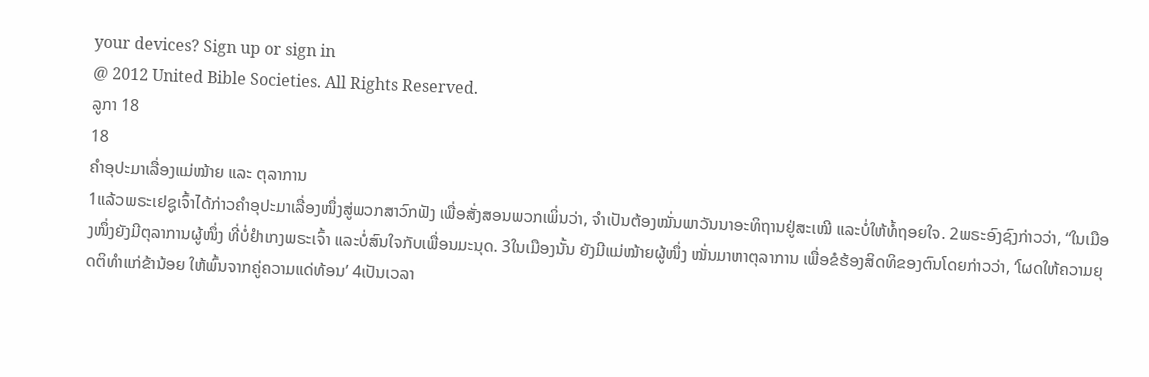your devices? Sign up or sign in
@ 2012 United Bible Societies. All Rights Reserved.
ລູກາ 18
18
ຄຳອຸປະມາເລື່ອງແມ່ໝ້າຍ ແລະ ຕຸລາການ
1ແລ້ວພຣະເຢຊູເຈົ້າໄດ້ກ່າວຄຳອຸປະມາເລື່ອງໜຶ່ງສູ່ພວກສາວົກຟັງ ເພື່ອສັ່ງສອນພວກເພິ່ນວ່າ, ຈຳເປັນຕ້ອງໝັ່ນພາວັນນາອະທິຖານຢູ່ສະເໝີ ແລະບໍ່ໃຫ້ທໍ້ຖອຍໃຈ. 2ພຣະອົງຊົງກ່າວວ່າ, “ໃນເມືອງໜຶ່ງຍັງມີຕຸລາການຜູ້ໜຶ່ງ ທີ່ບໍ່ຢຳເກງພຣະເຈົ້າ ແລະບໍ່ສົນໃຈກັບເພື່ອນມະນຸດ. 3ໃນເມືອງນັ້ນ ຍັງມີແມ່ໝ້າຍຜູ້ໜຶ່ງ ໝັ່ນມາຫາຕຸລາການ ເພື່ອຂໍຮ້ອງສິດທິຂອງຕົນໂດຍກ່າວວ່າ, ‘ໂຜດໃຫ້ຄວາມຍຸດຕິທຳແກ່ຂ້ານ້ອຍ ໃຫ້ພົ້ນຈາກຄູ່ຄວາມແດ່ທ້ອນ’ 4ເປັນເວລາ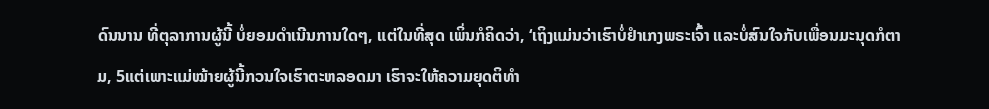ດົນນານ ທີ່ຕຸລາການຜູ້ນີ້ ບໍ່ຍອມດຳເນີນການໃດໆ, ແຕ່ໃນທີ່ສຸດ ເພິ່ນກໍຄິດວ່າ, ‘ເຖິງແມ່ນວ່າເຮົາບໍ່ຢຳເກງພຣະເຈົ້າ ແລະບໍ່ສົນໃຈກັບເພື່ອນມະນຸດກໍຕາມ, 5ແຕ່ເພາະແມ່ໝ້າຍຜູ້ນີ້ກວນໃຈເຮົາຕະຫລອດມາ ເຮົາຈະໃຫ້ຄວາມຍຸດຕິທຳ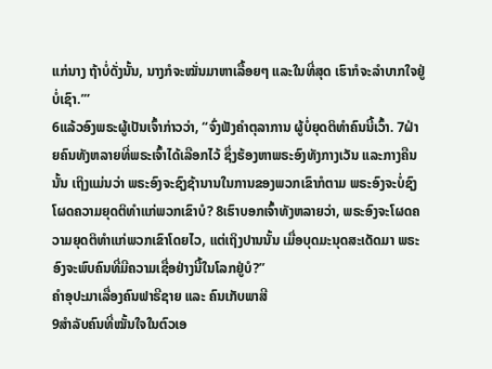ແກ່ນາງ ຖ້າບໍ່ດັ່ງນັ້ນ, ນາງກໍຈະໝັ່ນມາຫາເລື້ອຍໆ ແລະໃນທີ່ສຸດ ເຮົາກໍຈະລຳບາກໃຈຢູ່ບໍ່ເຊົາ.”’
6ແລ້ວອົງພຣະຜູ້ເປັນເຈົ້າກ່າວວ່າ, “ຈົ່ງຟັງຄຳຕຸລາການ ຜູ້ບໍ່ຍຸດຕິທຳຄົນນີ້ເວົ້າ. 7ຝ່າຍຄົນທັງຫລາຍທີ່ພຣະເຈົ້າໄດ້ເລືອກໄວ້ ຊຶ່ງຮ້ອງຫາພຣະອົງທັງກາງເວັນ ແລະກາງຄືນນັ້ນ ເຖິງແມ່ນວ່າ ພຣະອົງຈະຊົງຊ້ານານໃນການຂອງພວກເຂົາກໍຕາມ ພຣະອົງຈະບໍ່ຊົງໂຜດຄວາມຍຸດຕິທຳແກ່ພວກເຂົາບໍ? 8ເຮົາບອກເຈົ້າທັງຫລາຍວ່າ, ພຣະອົງຈະໂຜດຄວາມຍຸດຕິທຳແກ່ພວກເຂົາໂດຍໄວ, ແຕ່ເຖິງປານນັ້ນ ເມື່ອບຸດມະນຸດສະເດັດມາ ພຣະອົງຈະພົບຄົນທີ່ມີຄວາມເຊື່ອຢ່າງນີ້ໃນໂລກຢູ່ບໍ?”
ຄຳອຸປະມາເລື່ອງຄົນຟາຣີຊາຍ ແລະ ຄົນເກັບພາສີ
9ສຳລັບຄົນທີ່ໝັ້ນໃຈໃນຕົວເອ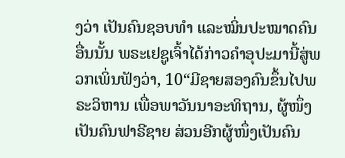ງວ່າ ເປັນຄົນຊອບທຳ ແລະໝິ່ນປະໝາດຄົນອື່ນນັ້ນ ພຣະເຢຊູເຈົ້າໄດ້ກ່າວຄຳອຸປະມານີ້ສູ່ພວກເພິ່ນຟັງວ່າ, 10“ມີຊາຍສອງຄົນຂຶ້ນໄປພຣະວິຫານ ເພື່ອພາວັນນາອະທິຖານ, ຜູ້ໜຶ່ງເປັນຄົນຟາຣີຊາຍ ສ່ວນອີກຜູ້ໜຶ່ງເປັນຄົນ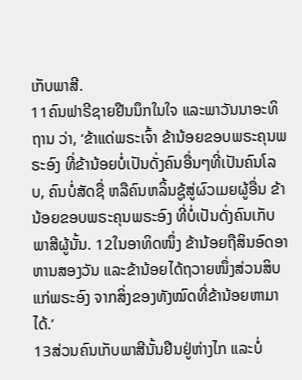ເກັບພາສີ.
11ຄົນຟາຣີຊາຍຢືນນຶກໃນໃຈ ແລະພາວັນນາອະທິຖານ ວ່າ, ‘ຂ້າແດ່ພຣະເຈົ້າ ຂ້ານ້ອຍຂອບພຣະຄຸນພຣະອົງ ທີ່ຂ້ານ້ອຍບໍ່ເປັນດັ່ງຄົນອື່ນໆທີ່ເປັນຄົນໂລບ, ຄົນບໍ່ສັດຊື່ ຫລືຄົນຫລິ້ນຊູ້ສູ່ຜົວເມຍຜູ້ອື່ນ ຂ້ານ້ອຍຂອບພຣະຄຸນພຣະອົງ ທີ່ບໍ່ເປັນດັ່ງຄົນເກັບພາສີຜູ້ນັ້ນ. 12ໃນອາທິດໜຶ່ງ ຂ້ານ້ອຍຖືສິນອົດອາຫານສອງວັນ ແລະຂ້ານ້ອຍໄດ້ຖວາຍໜຶ່ງສ່ວນສິບແກ່ພຣະອົງ ຈາກສິ່ງຂອງທັງໝົດທີ່ຂ້ານ້ອຍຫາມາໄດ້.’
13ສ່ວນຄົນເກັບພາສີນັ້ນຢືນຢູ່ຫ່າງໄກ ແລະບໍ່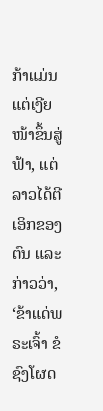ກ້າແມ່ນແຕ່ເງີຍໜ້າຂຶ້ນສູ່ຟ້າ, ແຕ່ລາວໄດ້ຕີເອິກຂອງຕົນ ແລະກ່າວວ່າ, ‘ຂ້າແດ່ພຣະເຈົ້າ ຂໍຊົງໂຜດ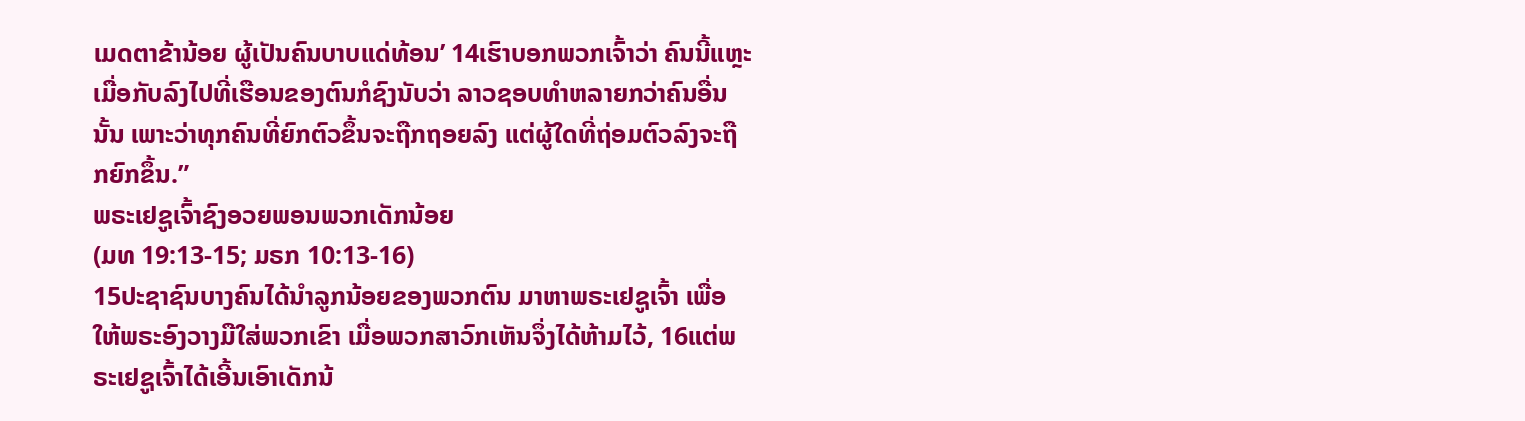ເມດຕາຂ້ານ້ອຍ ຜູ້ເປັນຄົນບາບແດ່ທ້ອນ’ 14ເຮົາບອກພວກເຈົ້າວ່າ ຄົນນີ້ແຫຼະ ເມື່ອກັບລົງໄປທີ່ເຮືອນຂອງຕົນກໍຊົງນັບວ່າ ລາວຊອບທຳຫລາຍກວ່າຄົນອື່ນນັ້ນ ເພາະວ່າທຸກຄົນທີ່ຍົກຕົວຂຶ້ນຈະຖືກຖອຍລົງ ແຕ່ຜູ້ໃດທີ່ຖ່ອມຕົວລົງຈະຖືກຍົກຂຶ້ນ.”
ພຣະເຢຊູເຈົ້າຊົງອວຍພອນພວກເດັກນ້ອຍ
(ມທ 19:13-15; ມຣກ 10:13-16)
15ປະຊາຊົນບາງຄົນໄດ້ນຳລູກນ້ອຍຂອງພວກຕົນ ມາຫາພຣະເຢຊູເຈົ້າ ເພື່ອໃຫ້ພຣະອົງວາງມືໃສ່ພວກເຂົາ ເມື່ອພວກສາວົກເຫັນຈຶ່ງໄດ້ຫ້າມໄວ້, 16ແຕ່ພຣະເຢຊູເຈົ້າໄດ້ເອີ້ນເອົາເດັກນ້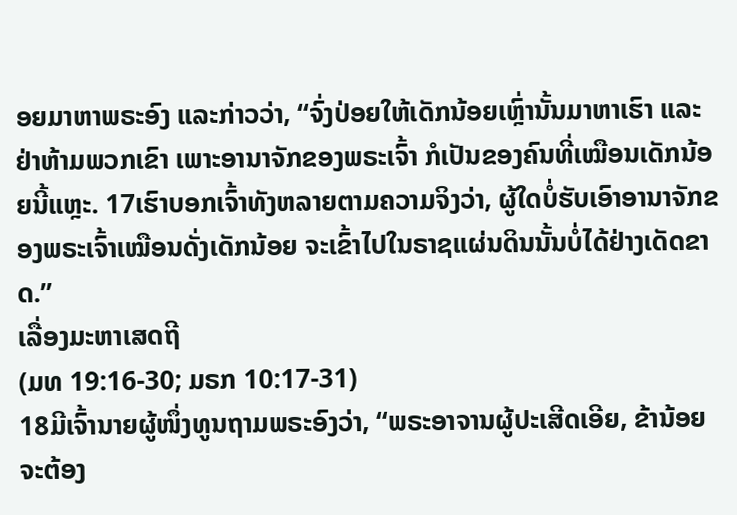ອຍມາຫາພຣະອົງ ແລະກ່າວວ່າ, “ຈົ່ງປ່ອຍໃຫ້ເດັກນ້ອຍເຫຼົ່ານັ້ນມາຫາເຮົາ ແລະຢ່າຫ້າມພວກເຂົາ ເພາະອານາຈັກຂອງພຣະເຈົ້າ ກໍເປັນຂອງຄົນທີ່ເໝືອນເດັກນ້ອຍນີ້ແຫຼະ. 17ເຮົາບອກເຈົ້າທັງຫລາຍຕາມຄວາມຈິງວ່າ, ຜູ້ໃດບໍ່ຮັບເອົາອານາຈັກຂອງພຣະເຈົ້າເໝືອນດັ່ງເດັກນ້ອຍ ຈະເຂົ້າໄປໃນຣາຊແຜ່ນດິນນັ້ນບໍ່ໄດ້ຢ່າງເດັດຂາດ.”
ເລື່ອງມະຫາເສດຖີ
(ມທ 19:16-30; ມຣກ 10:17-31)
18ມີເຈົ້ານາຍຜູ້ໜຶ່ງທູນຖາມພຣະອົງວ່າ, “ພຣະອາຈານຜູ້ປະເສີດເອີຍ, ຂ້ານ້ອຍຈະຕ້ອງ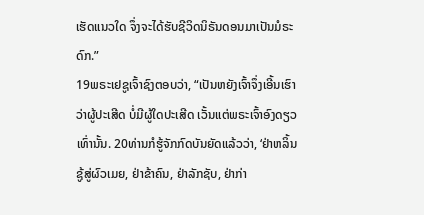ເຮັດແນວໃດ ຈຶ່ງຈະໄດ້ຮັບຊີວິດນິຣັນດອນມາເປັນມໍຣະດົກ.”
19ພຣະເຢຊູເຈົ້າຊົງຕອບວ່າ, “ເປັນຫຍັງເຈົ້າຈຶ່ງເອີ້ນເຮົາວ່າຜູ້ປະເສີດ ບໍ່ມີຜູ້ໃດປະເສີດ ເວັ້ນແຕ່ພຣະເຈົ້າອົງດຽວເທົ່ານັ້ນ. 20ທ່ານກໍຮູ້ຈັກກົດບັນຍັດແລ້ວວ່າ, ‘ຢ່າຫລິ້ນຊູ້ສູ່ຜົວເມຍ, ຢ່າຂ້າຄົນ, ຢ່າລັກຊັບ, ຢ່າກ່າ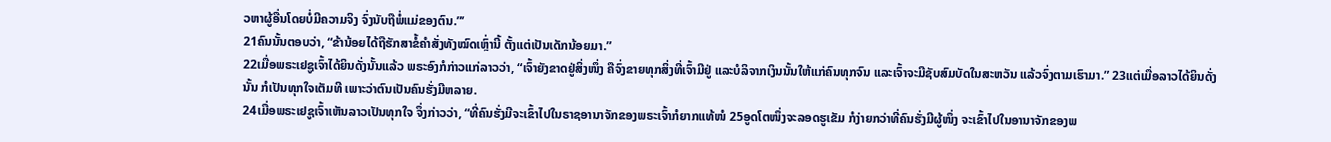ວຫາຜູ້ອື່ນໂດຍບໍ່ມີຄວາມຈິງ ຈົ່ງນັບຖືພໍ່ແມ່ຂອງຕົນ.”’
21ຄົນນັ້ນຕອບວ່າ, “ຂ້ານ້ອຍໄດ້ຖືຮັກສາຂໍ້ຄຳສັ່ງທັງໝົດເຫຼົ່ານີ້ ຕັ້ງແຕ່ເປັນເດັກນ້ອຍມາ.”
22ເມື່ອພຣະເຢຊູເຈົ້າໄດ້ຍິນດັ່ງນັ້ນແລ້ວ ພຣະອົງກໍກ່າວແກ່ລາວວ່າ, “ເຈົ້າຍັງຂາດຢູ່ສິ່ງໜຶ່ງ ຄືຈົ່ງຂາຍທຸກສິ່ງທີ່ເຈົ້າມີຢູ່ ແລະບໍລິຈາກເງິນນັ້ນໃຫ້ແກ່ຄົນທຸກຈົນ ແລະເຈົ້າຈະມີຊັບສົມບັດໃນສະຫວັນ ແລ້ວຈົ່ງຕາມເຮົາມາ.” 23ແຕ່ເມື່ອລາວໄດ້ຍິນດັ່ງນັ້ນ ກໍເປັນທຸກໃຈເຕັມທີ ເພາະວ່າຕົນເປັນຄົນຮັ່ງມີຫລາຍ.
24ເມື່ອພຣະເຢຊູເຈົ້າເຫັນລາວເປັນທຸກໃຈ ຈຶ່ງກ່າວວ່າ, “ທີ່ຄົນຮັ່ງມີຈະເຂົ້າໄປໃນຣາຊອານາຈັກຂອງພຣະເຈົ້າກໍຍາກແທ້ໜໍ 25ອູດໂຕໜຶ່ງຈະລອດຮູເຂັມ ກໍງ່າຍກວ່າທີ່ຄົນຮັ່ງມີຜູ້ໜຶ່ງ ຈະເຂົ້າໄປໃນອານາຈັກຂອງພ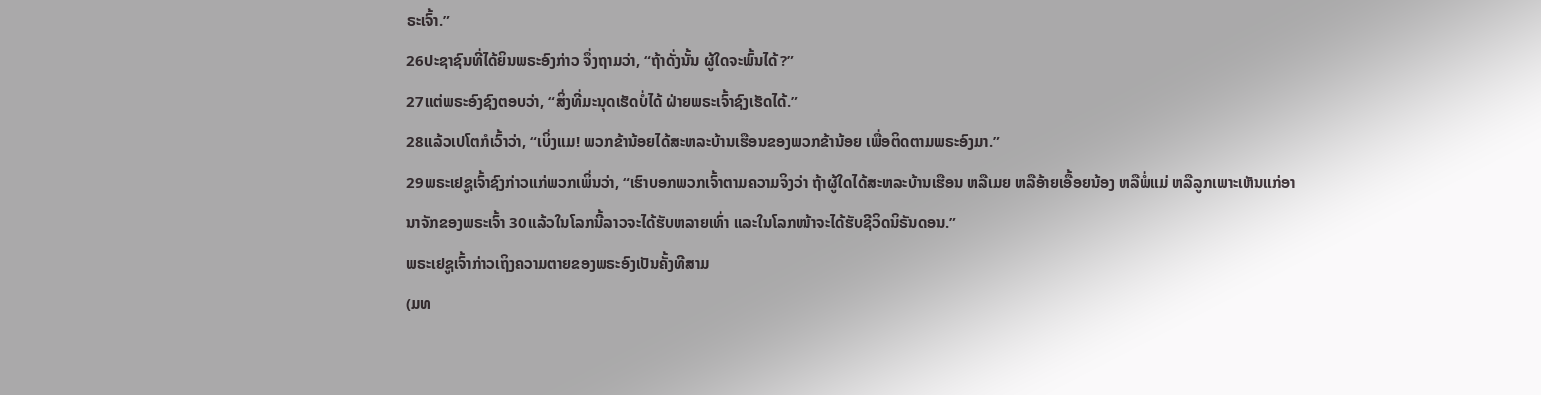ຣະເຈົ້າ.”
26ປະຊາຊົນທີ່ໄດ້ຍິນພຣະອົງກ່າວ ຈຶ່ງຖາມວ່າ, “ຖ້າດັ່ງນັ້ນ ຜູ້ໃດຈະພົ້ນໄດ້?”
27ແຕ່ພຣະອົງຊົງຕອບວ່າ, “ສິ່ງທີ່ມະນຸດເຮັດບໍ່ໄດ້ ຝ່າຍພຣະເຈົ້າຊົງເຮັດໄດ້.”
28ແລ້ວເປໂຕກໍເວົ້າວ່າ, “ເບິ່ງແມ! ພວກຂ້ານ້ອຍໄດ້ສະຫລະບ້ານເຮືອນຂອງພວກຂ້ານ້ອຍ ເພື່ອຕິດຕາມພຣະອົງມາ.”
29ພຣະເຢຊູເຈົ້າຊົງກ່າວແກ່ພວກເພິ່ນວ່າ, “ເຮົາບອກພວກເຈົ້າຕາມຄວາມຈິງວ່າ ຖ້າຜູ້ໃດໄດ້ສະຫລະບ້ານເຮືອນ ຫລືເມຍ ຫລືອ້າຍເອື້ອຍນ້ອງ ຫລືພໍ່ແມ່ ຫລືລູກເພາະເຫັນແກ່ອານາຈັກຂອງພຣະເຈົ້າ 30ແລ້ວໃນໂລກນີ້ລາວຈະໄດ້ຮັບຫລາຍເທົ່າ ແລະໃນໂລກໜ້າຈະໄດ້ຮັບຊີວິດນິຣັນດອນ.”
ພຣະເຢຊູເຈົ້າກ່າວເຖິງຄວາມຕາຍຂອງພຣະອົງເປັນຄັ້ງທີສາມ
(ມທ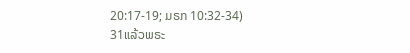20:17-19; ມຣກ 10:32-34)
31ແລ້ວພຣະ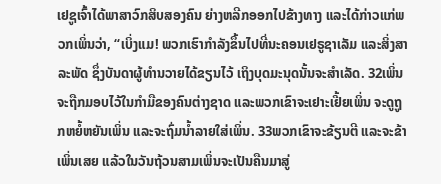ເຢຊູເຈົ້າໄດ້ພາສາວົກສິບສອງຄົນ ຍ່າງຫລີກອອກໄປຂ້າງທາງ ແລະໄດ້ກ່າວແກ່ພວກເພິ່ນວ່າ, “ເບິ່ງແມ! ພວກເຮົາກຳລັງຂຶ້ນໄປທີ່ນະຄອນເຢຣູຊາເລັມ ແລະສິ່ງສາລະພັດ ຊຶ່ງບັນດາຜູ້ທຳນວາຍໄດ້ຂຽນໄວ້ ເຖິງບຸດມະນຸດນັ້ນຈະສຳເລັດ. 32ເພິ່ນຈະຖືກມອບໄວ້ໃນກຳມືຂອງຄົນຕ່າງຊາດ ແລະພວກເຂົາຈະເຢາະເຢີ້ຍເພິ່ນ ຈະດູຖູກຫຍໍ້ຫຍັນເພິ່ນ ແລະຈະຖົ່ມນໍ້າລາຍໃສ່ເພິ່ນ. 33ພວກເຂົາຈະຂ້ຽນຕີ ແລະຈະຂ້າເພິ່ນເສຍ ແລ້ວໃນວັນຖ້ວນສາມເພິ່ນຈະເປັນຄືນມາສູ່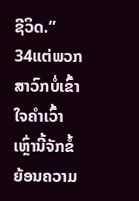ຊີວິດ.”
34ແຕ່ພວກສາວົກບໍ່ເຂົ້າໃຈຄຳເວົ້າເຫຼົ່ານີ້ຈັກຂໍ້ ຍ້ອນຄວາມ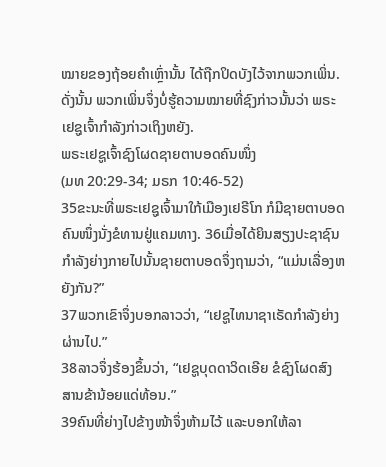ໝາຍຂອງຖ້ອຍຄຳເຫຼົ່ານັ້ນ ໄດ້ຖືກປິດບັງໄວ້ຈາກພວກເພິ່ນ. ດັ່ງນັ້ນ ພວກເພິ່ນຈຶ່ງບໍ່ຮູ້ຄວາມໝາຍທີ່ຊົງກ່າວນັ້ນວ່າ ພຣະເຢຊູເຈົ້າກຳລັງກ່າວເຖິງຫຍັງ.
ພຣະເຢຊູເຈົ້າຊົງໂຜດຊາຍຕາບອດຄົນໜຶ່ງ
(ມທ 20:29-34; ມຣກ 10:46-52)
35ຂະນະທີ່ພຣະເຢຊູເຈົ້າມາໃກ້ເມືອງເຢຣີໂກ ກໍມີຊາຍຕາບອດຄົນໜຶ່ງນັ່ງຂໍທານຢູ່ແຄມທາງ. 36ເມື່ອໄດ້ຍິນສຽງປະຊາຊົນກຳລັງຍ່າງກາຍໄປນັ້ນຊາຍຕາບອດຈຶ່ງຖາມວ່າ, “ແມ່ນເລື່ອງຫຍັງກັນ?”
37ພວກເຂົາຈຶ່ງບອກລາວວ່າ, “ເຢຊູໄທນາຊາເຣັດກຳລັງຍ່າງຜ່ານໄປ.”
38ລາວຈຶ່ງຮ້ອງຂຶ້ນວ່າ, “ເຢຊູບຸດດາວິດເອີຍ ຂໍຊົງໂຜດສົງສານຂ້ານ້ອຍແດ່ທ້ອນ.”
39ຄົນທີ່ຍ່າງໄປຂ້າງໜ້າຈຶ່ງຫ້າມໄວ້ ແລະບອກໃຫ້ລາ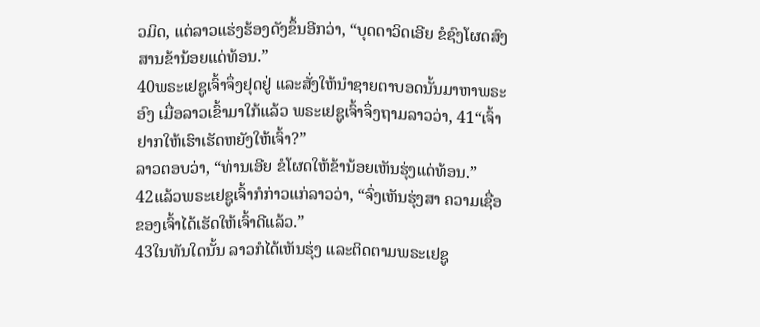ວມິດ, ແຕ່ລາວແຮ່ງຮ້ອງດັງຂຶ້ນອີກວ່າ, “ບຸດດາວິດເອີຍ ຂໍຊົງໂຜດສົງສານຂ້ານ້ອຍແດ່ທ້ອນ.”
40ພຣະເຢຊູເຈົ້າຈຶ່ງຢຸດຢູ່ ແລະສັ່ງໃຫ້ນຳຊາຍຕາບອດນັ້ນມາຫາພຣະອົງ ເມື່ອລາວເຂົ້າມາໃກ້ແລ້ວ ພຣະເຢຊູເຈົ້າຈຶ່ງຖາມລາວວ່າ, 41“ເຈົ້າຢາກໃຫ້ເຮົາເຮັດຫຍັງໃຫ້ເຈົ້າ?”
ລາວຕອບວ່າ, “ທ່ານເອີຍ ຂໍໂຜດໃຫ້ຂ້ານ້ອຍເຫັນຮຸ່ງແດ່ທ້ອນ.”
42ແລ້ວພຣະເຢຊູເຈົ້າກໍກ່າວແກ່ລາວວ່າ, “ຈົ່ງເຫັນຮຸ່ງສາ ຄວາມເຊື່ອຂອງເຈົ້າໄດ້ເຮັດໃຫ້ເຈົ້າດີແລ້ວ.”
43ໃນທັນໃດນັ້ນ ລາວກໍໄດ້ເຫັນຮຸ່ງ ແລະຕິດຕາມພຣະເຢຊູ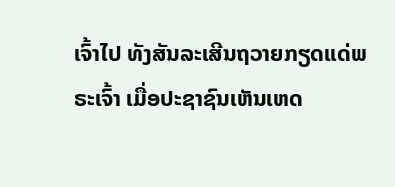ເຈົ້າໄປ ທັງສັນລະເສີນຖວາຍກຽດແດ່ພຣະເຈົ້າ ເມື່ອປະຊາຊົນເຫັນເຫດ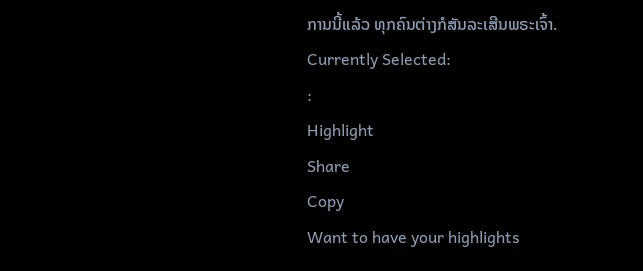ການນີ້ແລ້ວ ທຸກຄົນຕ່າງກໍສັນລະເສີນພຣະເຈົ້າ.
Currently Selected:
:
Highlight
Share
Copy
Want to have your highlights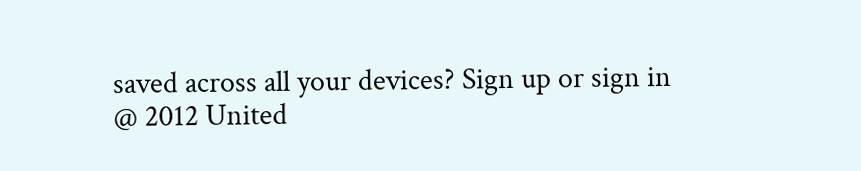saved across all your devices? Sign up or sign in
@ 2012 United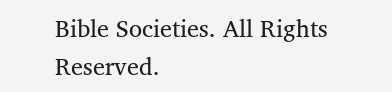Bible Societies. All Rights Reserved.